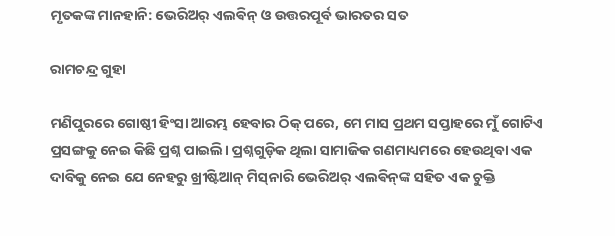ମୃତକଙ୍କ ମାନହାନି: ଭେରିଅର୍ ଏଲଵିନ୍ ଓ ଉତ୍ତରପୂର୍ବ ଭାରତର ସତ

ରାମଚନ୍ଦ୍ର ଗୁହା

ମଣିପୁରରେ ଗୋଷ୍ଠୀ ହିଂସା ଆରମ୍ଭ ହେବାର ଠିକ୍ ପରେ, ମେ ମାସ ପ୍ରଥମ ସପ୍ତାହରେ ମୁଁ ଗୋଟିଏ ପ୍ରସଙ୍ଗକୁ ନେଇ କିଛି ପ୍ରଶ୍ନ ପାଇଲି। ପ୍ରଶ୍ନଗୁଡ଼ିକ ଥିଲା ସାମାଜିକ ଗଣମାଧ୍ୟମରେ ହେଉଥିବା ଏକ ଦାବିକୁ ନେଇ ଯେ ନେହରୁ ଖ୍ରୀଷ୍ଟିଆନ୍ ମିସ୍‌ନାରି ଭେରିଅର୍ ଏଲଵିନ୍‌ଙ୍କ ସହିତ ଏକ ଚୁକ୍ତି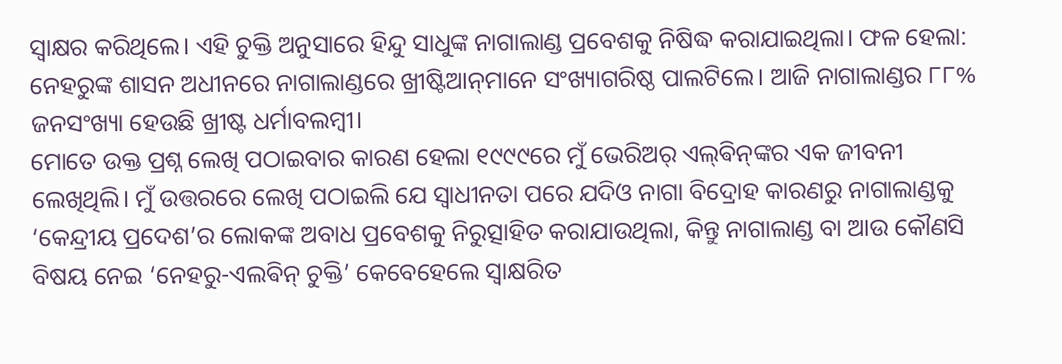ସ୍ବାକ୍ଷର କରିଥିଲେ। ଏହି ଚୁକ୍ତି ଅନୁସାରେ ହିନ୍ଦୁ ସାଧୁଙ୍କ ନାଗାଲାଣ୍ଡ ପ୍ରବେଶକୁ ନିଷିଦ୍ଧ କରାଯାଇଥିଲା। ଫଳ ହେଲା: ନେହରୁଙ୍କ ଶାସନ ଅଧୀନରେ ନାଗାଲାଣ୍ଡରେ ଖ୍ରୀଷ୍ଟିଆନ୍‌ମାନେ ସଂଖ୍ୟାଗରିଷ୍ଠ ପାଲଟିଲେ। ଆଜି ନାଗାଲାଣ୍ଡର ୮୮% ଜନସଂଖ୍ୟା ହେଉଛି ଖ୍ରୀଷ୍ଟ ଧର୍ମାବଲମ୍ବୀ।
ମୋତେ ଉକ୍ତ ପ୍ରଶ୍ନ ଲେଖି ପଠାଇବାର କାରଣ ହେଲା ୧୯୯୯ରେ ମୁଁ ଭେରିଅର୍ ଏଲ୍‌ଵିନ୍‌ଙ୍କର ଏକ ଜୀବନୀ ଲେଖିଥିଲି। ମୁଁ ଉତ୍ତରରେ ଲେଖି ପଠାଇଲି ଯେ ସ୍ବାଧୀନତା ପରେ ଯଦିଓ ନାଗା ବିଦ୍ରୋହ କାରଣରୁ ନାଗାଲାଣ୍ଡକୁ ‘କେନ୍ଦ୍ରୀୟ ପ୍ରଦେଶ’ର ଲୋକଙ୍କ ଅବାଧ ପ୍ରବେଶକୁ ନିରୁତ୍ସାହିତ କରାଯାଉଥିଲା, କିନ୍ତୁ ନାଗାଲାଣ୍ଡ ବା ଆଉ କୌଣସି ବିଷୟ ନେଇ ‘ନେହରୁ-ଏଲଵିନ୍‌ ଚୁକ୍ତି’ କେବେହେଲେ ସ୍ବାକ୍ଷରିତ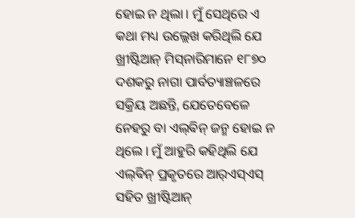ହୋଇ ନ ଥିଲା। ମୁଁ ସେଥିରେ ଏ କଥା ମଧ୍ୟ ଉଲ୍ଲେଖ କରିଥିଲି ଯେ ଖ୍ରୀଷ୍ଟିଆନ୍ ମିସ୍‌ନାରିମାନେ ୧୮୭୦ ଦଶକରୁ ନାଗା ପାର୍ବତ୍ୟାଞ୍ଚଳରେ ସକ୍ରିୟ ଅଛନ୍ତି, ଯେତେବେଳେ ନେହରୁ ବା ଏଲ୍‌ଵିନ୍ ଜନ୍ମ ହୋଇ ନ ଥିଲେ। ମୁଁ ଆହୁରି କହିଥିଲି ଯେ ଏଲ୍‌ଵିନ୍ ପ୍ରକୃତରେ ଆର୍‌ଏସ୍‌ଏସ୍‌ ସହିତ ଖ୍ରୀଷ୍ଟିଆନ୍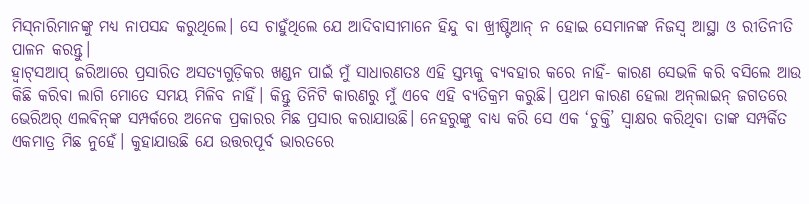ମିସ୍‌ନାରିମାନଙ୍କୁ ମଧ୍ୟ ନାପସନ୍ଦ କରୁଥିଲେ। ସେ ଚାହୁଁଥିଲେ ଯେ ଆଦିବାସୀମାନେ ହିନ୍ଦୁ ବା ଖ୍ରୀଷ୍ଟିଆନ୍ ନ ହୋଇ ସେମାନଙ୍କ ନିଜସ୍ବ ଆସ୍ଥା ଓ ରୀତିନୀତି ପାଳନ କରନ୍ତୁ।
ହ୍ବାଟ୍‌ସଆପ୍‌ ଜରିଆରେ ପ୍ରସାରିତ ଅସତ୍ୟଗୁଡ଼ିକର ଖଣ୍ଡନ ପାଇଁ ମୁଁ ସାଧାରଣତଃ ଏହି ସ୍ତମ୍ଭକୁ ବ୍ୟବହାର କରେ ନାହିଁ- କାରଣ ସେଭଳି କରି ବସିଲେ ଆଉ କିଛି କରିବା ଲାଗି ମୋତେ ସମୟ ମିଳିବ ନାହିଁ। କିନ୍ତୁ ତିନିଟି କାରଣରୁ ମୁଁ ଏବେ ଏହି ବ୍ୟତିକ୍ରମ କରୁଛି। ପ୍ରଥମ କାରଣ ହେଲା ଅନ୍‌ଲାଇନ୍‌ ଜଗତରେ ଭେରିଅର୍ ଏଲଵିନ୍‌ଙ୍କ ସମ୍ପର୍କରେ ଅନେକ ପ୍ରକାରର ମିଛ ପ୍ରସାର କରାଯାଉଛି। ନେହରୁଙ୍କୁ ବାଧ୍ୟ କରି ସେ ଏକ ‘ଚୁକ୍ତି’ ସ୍ବାକ୍ଷର କରିଥିବା ତାଙ୍କ ସମ୍ପର୍କିତ ଏକମାତ୍ର ମିଛ ନୁହେଁ। କୁହାଯାଉଛି ଯେ ଉତ୍ତରପୂର୍ବ ଭାରତରେ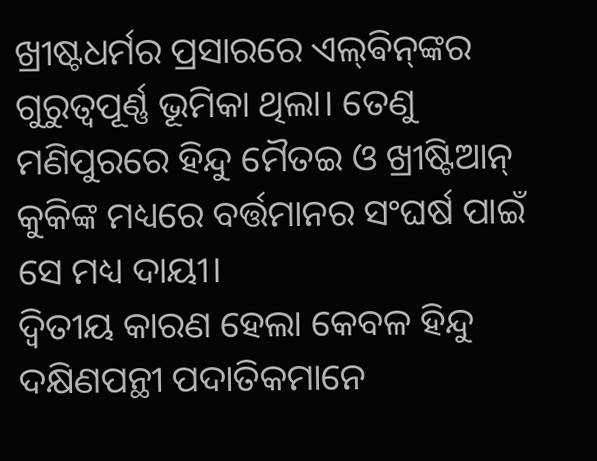ଖ୍ରୀଷ୍ଟଧର୍ମର ପ୍ରସାରରେ ଏଲ୍‌ଵିନ୍‌ଙ୍କର ଗୁରୁତ୍ବପୂର୍ଣ୍ଣ ଭୂମିକା ଥିଲା। ତେଣୁ ମଣିପୁରରେ ହିନ୍ଦୁ ମୈତଇ ଓ ଖ୍ରୀଷ୍ଟିଆନ୍‌ କୁକିଙ୍କ ମଧ୍ୟରେ ବର୍ତ୍ତମାନର ସଂଘର୍ଷ ପାଇଁ ସେ ମଧ୍ୟ ଦାୟୀ।
ଦ୍ବିତୀୟ କାରଣ ହେଲା କେବଳ ହିନ୍ଦୁ ଦକ୍ଷିଣପନ୍ଥୀ ପଦାତିକମାନେ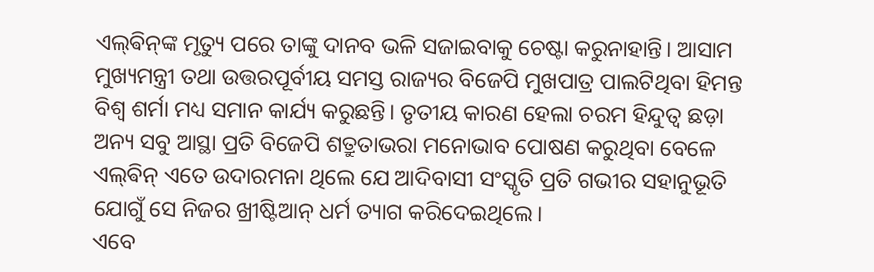ଏଲ୍‌ଵିନ୍‌ଙ୍କ ମୃତ୍ୟୁ ପରେ ତାଙ୍କୁ ଦାନବ ଭଳି ସଜାଇବାକୁ ଚେଷ୍ଟା କରୁନାହାନ୍ତି। ଆସାମ ମୁଖ୍ୟମନ୍ତ୍ରୀ ତଥା ଉତ୍ତରପୂର୍ବୀୟ ସମସ୍ତ ରାଜ୍ୟର ବିଜେପି ମୁଖପାତ୍ର ପାଲଟିଥିବା ହିମନ୍ତ ବିଶ୍ବ ଶର୍ମା ମଧ୍ୟ ସମାନ କାର୍ଯ୍ୟ କରୁଛନ୍ତି। ତୃତୀୟ କାରଣ ହେଲା ଚରମ ହିନ୍ଦୁତ୍ବ ଛଡ଼ା ଅନ୍ୟ ସବୁ ଆସ୍ଥା ପ୍ରତି ବିଜେପି ଶତ୍ରୁତାଭରା ମନୋଭାବ ପୋଷଣ କରୁଥିବା ବେଳେ ଏଲ୍‌ଵିନ୍ ଏତେ ଉଦାରମନା ଥିଲେ ଯେ ଆଦିବାସୀ ସଂସ୍କୃତି ପ୍ରତି ଗଭୀର ସହାନୁଭୂତି ଯୋଗୁଁ ସେ ନିଜର ଖ୍ରୀଷ୍ଟିଆନ୍ ଧର୍ମ ତ୍ୟାଗ କରିଦେଇଥିଲେ।
ଏବେ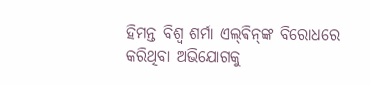ହିମନ୍ତ ବିଶ୍ବ ଶର୍ମା ଏଲ୍‌ଵିନ୍‌ଙ୍କ ବିରୋଧରେ କରିଥିବା ଅଭିଯୋଗକୁ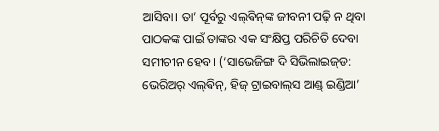ଆସିବା। ତା’ ପୂର୍ବରୁ ଏଲ୍‌ଵିନ୍‌ଙ୍କ ଜୀବନୀ ପଢ଼ି ନ ଥିବା ପାଠକଙ୍କ ପାଇଁ ତାଙ୍କର ଏକ ସଂକ୍ଷିପ୍ତ ପରିଚିତି ଦେବା ସମୀଚୀନ ହେବ। (‘ସାଭେଜିଙ୍ଗ ଦି ସିଭିଲାଇଜ୍‌ଡ: ଭେରିଅର୍ ଏଲ୍‌ଵିନ୍, ହିଜ୍ ଟ୍ରାଇବାଲ୍‌ସ ଆଣ୍ଡ୍ ଇଣ୍ଡିଆ’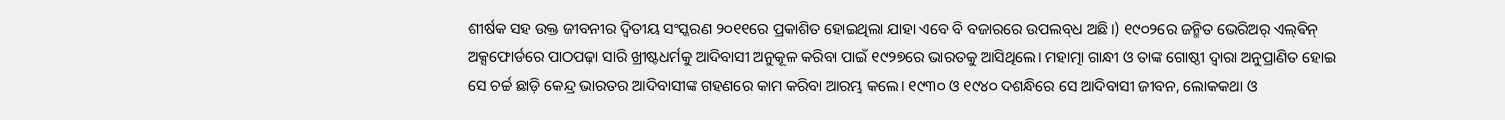ଶୀର୍ଷକ ସହ ଉକ୍ତ ଜୀବନୀର ଦ୍ବିତୀୟ ସଂସ୍କରଣ ୨୦୧୧ରେ ପ୍ରକାଶିତ ହୋଇଥିଲା ଯାହା ଏବେ ବି ବଜାରରେ ଉପଲବ୍‌ଧ ଅଛି।) ୧୯୦୨ରେ ଜନ୍ମିତ ଭେରିଅର୍ ଏଲ୍‌ଵିନ୍ ଅକ୍ସଫୋର୍ଡରେ ପାଠପଢ଼ା ସାରି ଖ୍ରୀଷ୍ଟଧର୍ମକୁ ଆଦିବାସୀ ଅନୁକୂଳ କରିବା ପାଇଁ ୧୯୨୭ରେ ଭାରତକୁ ଆସିଥିଲେ। ମହାତ୍ମା ଗାନ୍ଧୀ ଓ ତାଙ୍କ ଗୋଷ୍ଠୀ ଦ୍ବାରା ଅନୁପ୍ରାଣିତ ହୋଇ ସେ ଚର୍ଚ୍ଚ ଛାଡ଼ି କେନ୍ଦ୍ର ଭାରତର ଆଦିବାସୀଙ୍କ ଗହଣରେ କାମ କରିବା ଆରମ୍ଭ କଲେ। ୧୯୩୦ ଓ ୧୯୪୦ ଦଶନ୍ଧିରେ ସେ ଆଦିବାସୀ ଜୀବନ, ଲୋକକଥା ଓ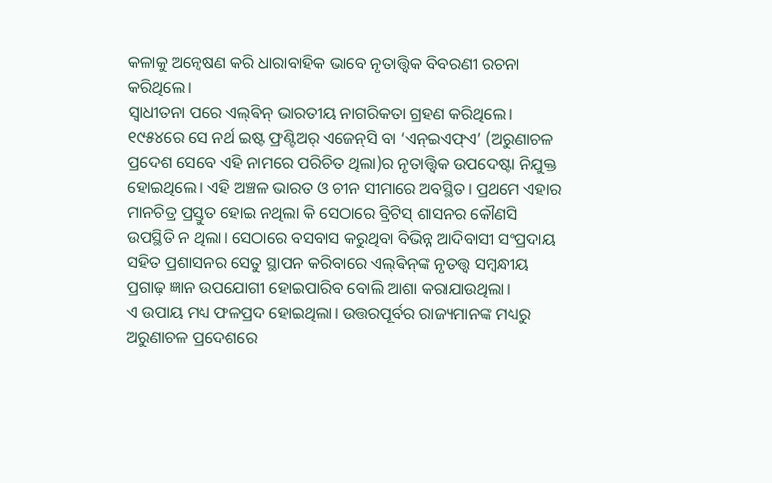କଳାକୁ ଅନ୍ବେଷଣ କରି ଧାରାବାହିକ ଭାବେ ନୃତାତ୍ତ୍ବିକ ବିବରଣୀ ରଚନା କରିଥିଲେ।
ସ୍ବାଧୀତନା ପରେ ଏଲ୍‌ଵିନ୍ ଭାରତୀୟ ନାଗରିକତା ଗ୍ରହଣ କରିଥିଲେ। ୧୯୫୪ରେ ସେ ନର୍ଥ ଇଷ୍ଟ ଫ୍ରଣ୍ଟିଅର୍ ଏଜେନ୍‌ସି ବା ‘ଏନ୍‌ଇଏଫ୍‌ଏ’ (ଅରୁଣାଚଳ ପ୍ରଦେଶ ସେବେ ଏହି ନାମରେ ପରିଚିତ ଥିଲା)ର ନୃତାତ୍ତ୍ବିକ ଉପଦେଷ୍ଟା ନିଯୁକ୍ତ ହୋଇଥିଲେ। ଏହି ଅଞ୍ଚଳ ଭାରତ ଓ ଚୀନ ସୀମାରେ ଅବସ୍ଥିତ। ପ୍ରଥମେ ଏହାର ମାନଚିତ୍ର ପ୍ରସ୍ତୁତ ହୋଇ ନଥିଲା କି ସେଠାରେ ବ୍ରିଟିସ୍ ଶାସନର କୌଣସି ଉପସ୍ଥିତି ନ ଥିଲା। ସେଠାରେ ବସବାସ କରୁଥିବା ବିଭିନ୍ନ ଆଦିବାସୀ ସଂପ୍ରଦାୟ ସହିତ ପ୍ରଶାସନର ସେତୁ ସ୍ଥାପନ କରିବାରେ ଏଲ୍‌ଵିନ୍‌ଙ୍କ ନୃତତ୍ତ୍ବ ସମ୍ବନ୍ଧୀୟ ପ୍ରଗାଢ଼ ଜ୍ଞାନ ଉପଯୋଗୀ ହୋଇପାରିବ ବୋଲି ଆଶା କରାଯାଉଥିଲା।
ଏ ଉପାୟ ମଧ୍ୟ ଫଳପ୍ରଦ ହୋଇଥିଲା। ଉତ୍ତରପୂର୍ବର ରାଜ୍ୟମାନଙ୍କ ମଧ୍ୟରୁ ଅରୁଣାଚଳ ପ୍ରଦେଶରେ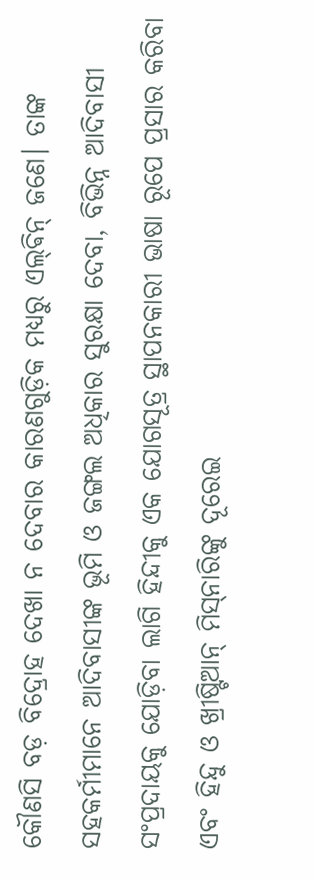କୌଣସି ବଡ଼ ବିଦ୍ରୋହ ଦେଖା ନ ଦେବାର କାରଣଗୁଡ଼ିକ ମଧ୍ୟରୁ ଏଲ୍‌ଵିନ୍ ଜଣେ। ତାଙ୍କ ସହକର୍ମୀମାନେ ଆଦିବାସୀଙ୍କ ଭୂମି ଓ ଜଙ୍ଗଲ ଅଧିକାର ସୁରକ୍ଷା ଦେବା, ବିଭିନ୍ନ ଆଦିବାସୀ ସଂପ୍ରଦାୟକୁ ଯୋଡ଼ିବା ଲାଗି ହିନ୍ଦୀକୁ ଏକ ଯୋଗସୂତ୍ର ସ୍ଥାପନକାରୀ ଭାଷା ରୂପେ ପ୍ରସାର କରିବା ଏବଂ ହିନ୍ଦୁ ଓ ଖ୍ରୀଷ୍ଟିଆନ୍ ମିସ୍‌ନାରିଙ୍କୁ ଦୂରେଇ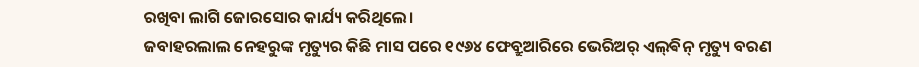ରଖିବା ଲାଗି ଜୋରସୋର କାର୍ଯ୍ୟ କରିଥିଲେ।
ଜବାହରଲାଲ ନେହରୁଙ୍କ ମୃତ୍ୟୁର କିଛି ମାସ ପରେ ୧୯୬୪ ଫେବ୍ରୁଆରିରେ ଭେରିଅର୍ ଏଲ୍‌ଵିନ୍ ମୃତ୍ୟୁ ବରଣ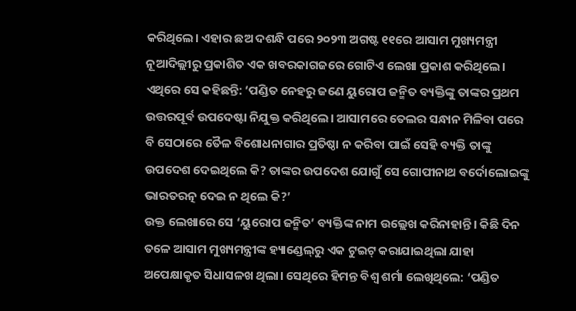କରିଥିଲେ। ଏହାର ଛଅ ଦଶନ୍ଧି ପରେ ୨୦୨୩ ଅଗଷ୍ଟ ୧୧ରେ ଆସାମ ମୁଖ୍ୟମନ୍ତ୍ରୀ ନୂଆଦିଲ୍ଲୀରୁ ପ୍ରକାଶିତ ଏକ ଖବରକାଗଜରେ ଗୋଟିଏ ଲେଖା ପ୍ରକାଶ କରିଥିଲେ। ଏଥିରେ ସେ କହିଛନ୍ତି: ‘ପଣ୍ଡିତ ନେହରୁ ଜଣେ ୟୁରୋପ ଜନ୍ମିତ ବ୍ୟକ୍ତିଙ୍କୁ ତାଙ୍କର ପ୍ରଥମ ଉତ୍ତରପୂର୍ବ ଉପଦେଷ୍ଟା ନିଯୁକ୍ତ କରିଥିଲେ। ଆସାମରେ ତେଲର ସନ୍ଧାନ ମିଳିବା ପରେ ବି ସେଠାରେ ତୈଳ ବିଶୋଧନାଗାର ପ୍ରତିଷ୍ଠା ନ କରିବା ପାଇଁ ସେହି ବ୍ୟକ୍ତି ତାଙ୍କୁ ଉପଦେଶ ଦେଇଥିଲେ କି? ତାଙ୍କର ଉପଦେଶ ଯୋଗୁଁ ସେ ଗୋପୀନାଥ ବର୍ଦୋଲୋଇଙ୍କୁ ଭାରତରତ୍ନ ଦେଇ ନ ଥିଲେ କି?’
ଉକ୍ତ ଲେଖାରେ ସେ ‘ୟୁରୋପ ଜନ୍ମିତ’ ବ୍ୟକ୍ତିଙ୍କ ନାମ ଉଲ୍ଲେଖ କରିନାହାନ୍ତି। କିଛି ଦିନ ତଳେ ଆସାମ ମୁଖ୍ୟମନ୍ତ୍ରୀଙ୍କ ହ୍ୟାଣ୍ଡେଲ୍‌ରୁ ଏକ ଟୁଇଟ୍‌ କରାଯାଇଥିଲା ଯାହା ଅପେକ୍ଷାକୃତ ସିଧାସଳଖ ଥିଲା। ସେଥିରେ ହିମନ୍ତ ବିଶ୍ବ ଶର୍ମା ଲେଖିଥିଲେ: ‘ପଣ୍ଡିତ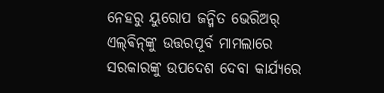ନେହରୁ ୟୁରୋପ ଜନ୍ମିତ ଭେରିଅର୍‌ ଏଲ୍‌ଵିନ୍‌ଙ୍କୁ ଉତ୍ତରପୂର୍ବ ମାମଲାରେ ସରକାରଙ୍କୁ ଉପଦେଶ ଦେବା କାର୍ଯ୍ୟରେ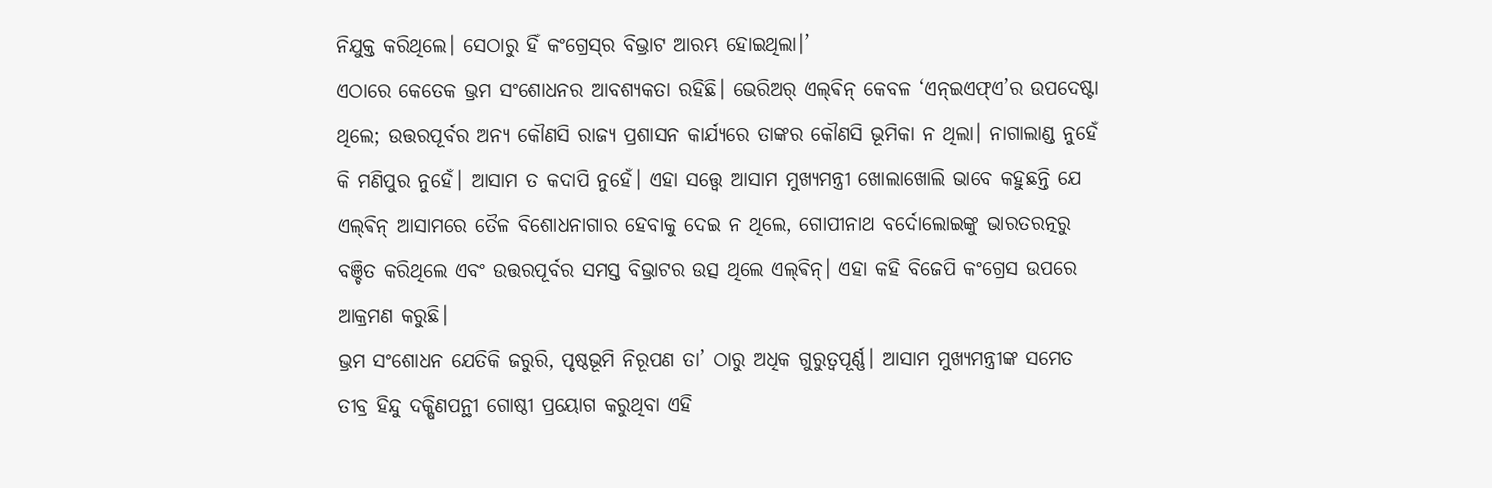ନିଯୁକ୍ତ କରିଥିଲେ। ସେଠାରୁ ହିଁ କଂଗ୍ରେସ୍‌ର ବିଭ୍ରାଟ ଆରମ୍ଭ ହୋଇଥିଲା।’
ଏଠାରେ କେତେକ ଭ୍ରମ ସଂଶୋଧନର ଆବଶ୍ୟକତା ରହିଛି। ଭେରିଅର୍ ଏଲ୍‌ଵିନ୍ କେବଳ ‘ଏନ୍‌ଇଏଫ୍‌ଏ’ର ଉପଦେଷ୍ଟା ଥିଲେ; ଉତ୍ତରପୂର୍ବର ଅନ୍ୟ କୌଣସି ରାଜ୍ୟ ପ୍ରଶାସନ କାର୍ଯ୍ୟରେ ତାଙ୍କର କୌଣସି ଭୂମିକା ନ ଥିଲା। ନାଗାଲାଣ୍ଡ ନୁହେଁ କି ମଣିପୁର ନୁହେଁ। ଆସାମ ତ କଦାପି ନୁହେଁ। ଏହା ସତ୍ତ୍ବେ ଆସାମ ମୁଖ୍ୟମନ୍ତ୍ରୀ ଖୋଲାଖୋଲି ଭାବେ କହୁଛନ୍ତି ଯେ ଏଲ୍‌ଵିନ୍ ଆସାମରେ ତୈଳ ବିଶୋଧନାଗାର ହେବାକୁ ଦେଇ ନ ଥିଲେ, ଗୋପୀନାଥ ବର୍ଦୋଲୋଇଙ୍କୁ ଭାରତରତ୍ନରୁ ବଞ୍ଚିତ କରିଥିଲେ ଏବଂ ଉତ୍ତରପୂର୍ବର ସମସ୍ତ ବିଭ୍ରାଟର ଉତ୍ସ ଥିଲେ ଏଲ୍‌ଵିନ୍। ଏହା କହି ବିଜେପି କଂଗ୍ରେସ ଉପରେ ଆକ୍ରମଣ କରୁଛି।
ଭ୍ରମ ସଂଶୋଧନ ଯେତିକି ଜରୁରି, ପୃଷ୍ଠଭୂମି ନିରୂପଣ ତା’ ଠାରୁ ଅଧିକ ଗୁରୁତ୍ବପୂର୍ଣ୍ଣ। ଆସାମ ମୁଖ୍ୟମନ୍ତ୍ରୀଙ୍କ ସମେତ ତୀବ୍ର ହିନ୍ଦୁ ଦକ୍ଷିଣପନ୍ଥୀ ଗୋଷ୍ଠୀ ପ୍ରୟୋଗ କରୁଥିବା ଏହି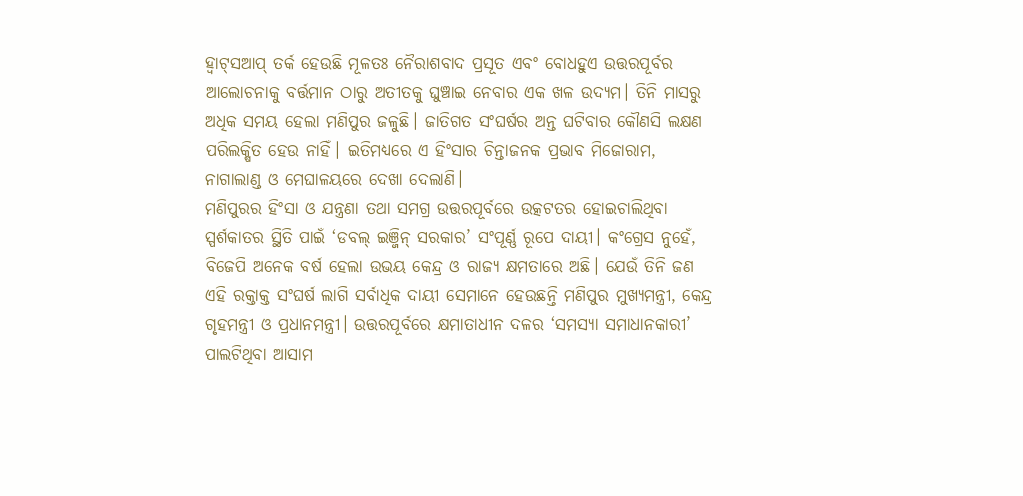ହ୍ବାଟ୍‌ସଆପ୍ ତର୍କ ହେଉଛି ମୂଳତଃ ନୈରାଶବାଦ ପ୍ରସୂତ ଏବଂ ବୋଧହୁଏ ଉତ୍ତରପୂର୍ବର ଆଲୋଚନାକୁ ବର୍ତ୍ତମାନ ଠାରୁ ଅତୀତକୁ ଘୁଞ୍ଚାଇ ନେବାର ଏକ ଖଳ ଉଦ୍ୟମ। ତିନି ମାସରୁ ଅଧିକ ସମୟ ହେଲା ମଣିପୁର ଜଳୁଛି। ଜାତିଗତ ସଂଘର୍ଷର ଅନ୍ତ ଘଟିବାର କୌଣସି ଲକ୍ଷଣ ପରିଲକ୍ଷିତ ହେଉ ନାହିଁ। ଇତିମଧ୍ୟରେ ଏ ହିଂସାର ଚିନ୍ତାଜନକ ପ୍ରଭାବ ମିଜୋରାମ, ନାଗାଲାଣ୍ଡ ଓ ମେଘାଳୟରେ ଦେଖା ଦେଲାଣି।
ମଣିପୁରର ହିଂସା ଓ ଯନ୍ତ୍ରଣା ତଥା ସମଗ୍ର ଉତ୍ତରପୂର୍ବରେ ଉତ୍କଟତର ହୋଇଚାଲିଥିବା ସ୍ପର୍ଶକାତର ସ୍ଥିତି ପାଇଁ ‘ଡବଲ୍ ଇଞ୍ଜିନ୍ ସରକାର’ ସଂପୂର୍ଣ୍ଣ ରୂପେ ଦାୟୀ। କଂଗ୍ରେସ ନୁହେଁ, ବିଜେପି ଅନେକ ବର୍ଷ ହେଲା ଉଭୟ କେନ୍ଦ୍ର ଓ ରାଜ୍ୟ କ୍ଷମତାରେ ଅଛି। ଯେଉଁ ତିନି ଜଣ ଏହି ରକ୍ତାକ୍ତ ସଂଘର୍ଷ ଲାଗି ସର୍ବାଧିକ ଦାୟୀ ସେମାନେ ହେଉଛନ୍ତି ମଣିପୁର ମୁଖ୍ୟମନ୍ତ୍ରୀ, କେନ୍ଦ୍ର ଗୃହମନ୍ତ୍ରୀ ଓ ପ୍ରଧାନମନ୍ତ୍ରୀ। ଉତ୍ତରପୂର୍ବରେ କ୍ଷମାତାଧୀନ ଦଳର ‘ସମସ୍ୟା ସମାଧାନକାରୀ’ ପାଲଟିଥିବା ଆସାମ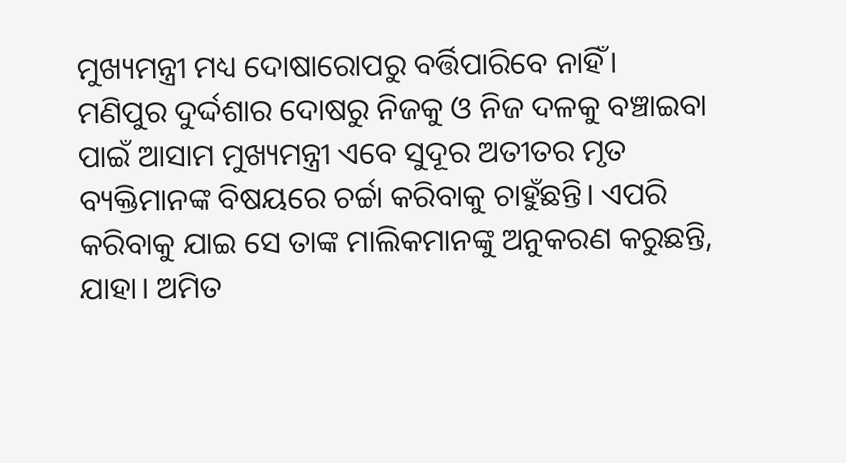ମୁଖ୍ୟମନ୍ତ୍ରୀ ମଧ୍ୟ ଦୋଷାରୋପରୁ ବର୍ତ୍ତିପାରିବେ ନାହିଁ।
ମଣିପୁର ଦୁର୍ଦ୍ଦଶାର ଦୋଷରୁ ନିଜକୁ ଓ ନିଜ ଦଳକୁ ବଞ୍ଚାଇବା ପାଇଁ ଆସାମ ମୁଖ୍ୟମନ୍ତ୍ରୀ ଏବେ ସୁଦୂର ଅତୀତର ମୃତ ବ୍ୟକ୍ତିମାନଙ୍କ ବିଷୟରେ ଚର୍ଚ୍ଚା କରିବାକୁ ଚାହୁଁଛନ୍ତି। ଏପରି କରିବାକୁ ଯାଇ ସେ ତାଙ୍କ ମାଲିକମାନଙ୍କୁ ଅନୁକରଣ କରୁଛନ୍ତି, ଯାହା। ଅମିତ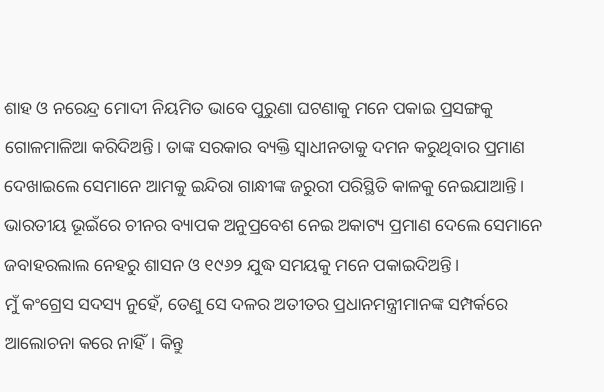ଶାହ ଓ ନରେନ୍ଦ୍ର ମୋଦୀ ନିୟମିତ ଭାବେ ପୁରୁଣା ଘଟଣାକୁ ମନେ ପକାଇ ପ୍ରସଙ୍ଗକୁ ଗୋଳମାଳିଆ କରିଦିଅନ୍ତି। ତାଙ୍କ ସରକାର ବ୍ୟକ୍ତି ସ୍ବାଧୀନତାକୁ ଦମନ କରୁଥିବାର ପ୍ରମାଣ ଦେଖାଇଲେ ସେମାନେ ଆମକୁ ଇନ୍ଦିରା ଗାନ୍ଧୀଙ୍କ ଜରୁରୀ ପରିସ୍ଥିତି କାଳକୁ ନେଇଯାଆନ୍ତି। ଭାରତୀୟ ଭୂଇଁରେ ଚୀନର ବ୍ୟାପକ ଅନୁପ୍ରବେଶ ନେଇ ଅକାଟ୍ୟ ପ୍ରମାଣ ଦେଲେ ସେମାନେ ଜବାହରଲାଲ ନେହରୁ ଶାସନ ଓ ୧୯୬୨ ଯୁଦ୍ଧ ସମୟକୁ ମନେ ପକାଇଦିଅନ୍ତି।
ମୁଁ କଂଗ୍ରେସ ସଦସ୍ୟ ନୁହେଁ, ତେଣୁ ସେ ଦଳର ଅତୀତର ପ୍ରଧାନମନ୍ତ୍ରୀମାନଙ୍କ ସମ୍ପର୍କରେ ଆଲୋଚନା କରେ ନାହିଁ। କିନ୍ତୁ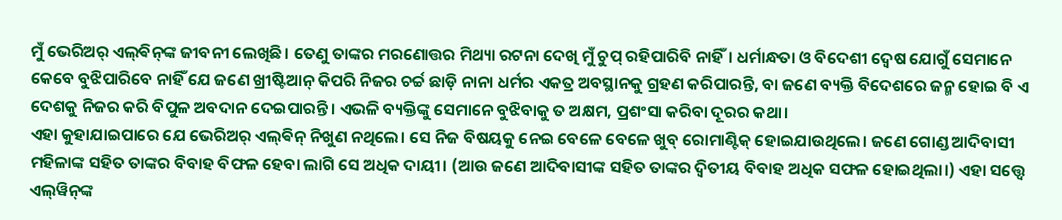ମୁଁ ଭେରିଅର୍ ଏଲ୍‌ଵିନ୍‌ଙ୍କ ଜୀବନୀ ଲେଖିଛି। ତେଣୁ ତାଙ୍କର ମରଣୋତ୍ତର ମିଥ୍ୟା ରଟନା ଦେଖି ମୁଁ ଚୁପ୍ ରହିପାରିବି ନାହିଁ। ଧର୍ମାନ୍ଧତା ଓ ବିଦେଶୀ ଦ୍ବେଷ ଯୋଗୁଁ ସେମାନେ କେବେ ବୁଝିପାରିବେ ନାହିଁ ଯେ ଜଣେ ଖ୍ରୀଷ୍ଟିଆନ୍ କିପରି ନିଜର ଚର୍ଚ୍ଚ ଛାଡ଼ି ନାନା ଧର୍ମର ଏକତ୍ର ଅବସ୍ଥାନକୁ ଗ୍ରହଣ କରିପାରନ୍ତି, ବା ଜଣେ ବ୍ୟକ୍ତି ବିଦେଶରେ ଜନ୍ମ ହୋଇ ବି ଏ ଦେଶକୁ ନିଜର କରି ବିପୁଳ ଅବଦାନ ଦେଇପାରନ୍ତି। ଏଭଳି ବ୍ୟକ୍ତିଙ୍କୁ ସେମାନେ ବୁଝିବାକୁ ତ ଅକ୍ଷମ, ପ୍ରଶଂସା କରିବା ଦୂରର କଥା।
ଏହା କୁହାଯାଇପାରେ ଯେ ଭେରିଅର୍ ଏଲ୍‌ଵିନ୍‌ ନିଖୁଣ ନଥିଲେ। ସେ ନିଜ ବିଷୟକୁ ନେଇ ବେଳେ ବେଳେ ଖୁବ୍ ରୋମାଣ୍ଟିକ୍ ହୋଇଯାଉଥିଲେ। ଜଣେ ଗୋଣ୍ଡ ଆଦିବାସୀ ମହିଳାଙ୍କ ସହିତ ତାଙ୍କର ବିବାହ ବିଫଳ ହେବା ଲାଗି ସେ ଅଧିକ ଦାୟୀ। (ଆଉ ଜଣେ ଆଦିବାସୀଙ୍କ ସହିତ ତାଙ୍କର ଦ୍ବିତୀୟ ବିବାହ ଅଧିକ ସଫଳ ହୋଇଥିଲା।) ଏହା ସତ୍ତ୍ବେ ଏଲ୍‌ୱିନ୍‌ଙ୍କ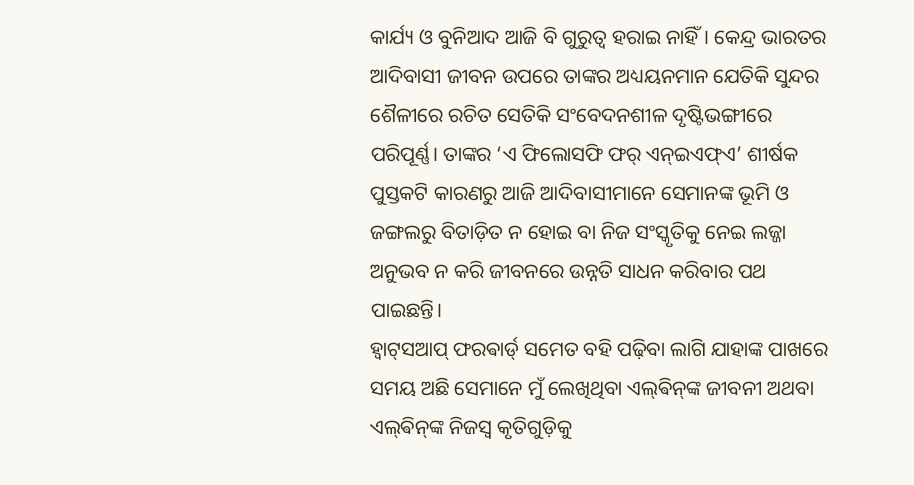କାର୍ଯ୍ୟ ଓ ବୁନିଆଦ ଆଜି ବି ଗୁରୁତ୍ବ ହରାଇ ନାହିଁ। କେନ୍ଦ୍ର ଭାରତର ଆଦିବାସୀ ଜୀବନ ଉପରେ ତାଙ୍କର ଅଧ୍ୟୟନମାନ ଯେତିକି ସୁନ୍ଦର ଶୈଳୀରେ ରଚିତ ସେତିକି ସଂବେଦନଶୀଳ ଦୃଷ୍ଟିଭଙ୍ଗୀରେ ପରିପୂର୍ଣ୍ଣ। ତାଙ୍କର ‘ଏ ଫିଲୋସଫି ଫର୍ ଏନ୍‌ଇଏଫ୍‌ଏ’ ଶୀର୍ଷକ ପୁସ୍ତକଟି କାରଣରୁ ଆଜି ଆଦିବାସୀମାନେ ସେମାନଙ୍କ ଭୂମି ଓ ଜଙ୍ଗଲରୁ ବିତାଡ଼ିତ ନ ହୋଇ ବା ନିଜ ସଂସ୍କୃତିକୁ ନେଇ ଲଜ୍ଜା ଅନୁଭବ ନ କରି ଜୀବନରେ ଉନ୍ନତି ସାଧନ କରିବାର ପଥ ପାଇଛନ୍ତି।
ହ୍ବାଟ୍‌ସଆପ୍‌ ଫରଵାର୍ଡ‌୍ ସମେତ ବହି ପଢ଼ିବା ଲାଗି ଯାହାଙ୍କ ପାଖରେ ସମୟ ଅଛି ସେମାନେ ମୁଁ ଲେଖିଥିବା ଏଲ୍‌ଵିନ୍‌ଙ୍କ ଜୀବନୀ ଅଥବା ଏଲ୍‌ଵିନ୍‌ଙ୍କ ନିଜସ୍ବ କୃତିଗୁଡ଼ିକୁ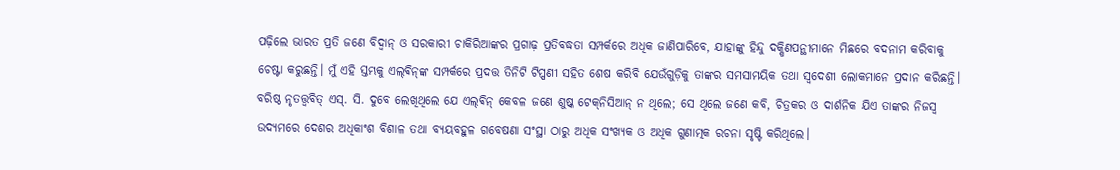ପଢ଼ିଲେ ଭାରତ ପ୍ରତି ଜଣେ ବିଦ୍ବାନ୍ ଓ ସରକାରୀ ଚାକିରିଆଙ୍କର ପ୍ରଗାଢ଼ ପ୍ରତିବଦ୍ଧତା ସମ୍ପର୍କରେ ଅଧିକ ଜାଣିପାରିବେ, ଯାହାଙ୍କୁ ହିନ୍ଦୁ ଦକ୍ଷିଣପନ୍ଥୀମାନେ ମିଛରେ ବଦନାମ କରିବାକୁ ଚେଷ୍ଟା କରୁଛନ୍ତି। ମୁଁ ଏହି ସ୍ତମ୍ଭକୁ ଏଲ୍‌ଵିନ୍‌ଙ୍କ ସମ୍ପର୍କରେ ପ୍ରଦତ୍ତ ତିନିଟି ଟିପ୍ପଣୀ ସହିତ ଶେଷ କରିବି ଯେଉଁଗୁଡ଼ିକୁ ତାଙ୍କର ସମସାମୟିକ ତଥା ସ୍ବଦେଶୀ ଲୋକମାନେ ପ୍ରଦାନ କରିଛନ୍ତି। ବରିଷ୍ଠ ନୃତତ୍ତ୍ବବିତ୍ ଏସ୍‌. ସି. ଦୁବେ ଲେଖିଥିଲେ ଯେ ଏଲ୍‌ଵିନ୍ କେବଳ ଜଣେ ଶୁଷ୍କ ଟେକ୍‌ନିସିଆନ୍ ନ ଥିଲେ; ସେ ଥିଲେ ଜଣେ କବି, ଚିତ୍ରକର ଓ ଦାର୍ଶନିକ ଯିଏ ତାଙ୍କର ନିଜସ୍ବ ଉଦ୍ୟମରେ ଦେଶର ଅଧିକାଂଶ ବିଶାଳ ତଥା ବ୍ୟୟବହୁଳ ଗବେଷଣା ସଂସ୍ଥା ଠାରୁ ଅଧିକ ସଂଖ୍ୟକ ଓ ଅଧିକ ଗୁଣାତ୍ମକ ରଚନା ସୃଷ୍ଟି କରିଥିଲେ।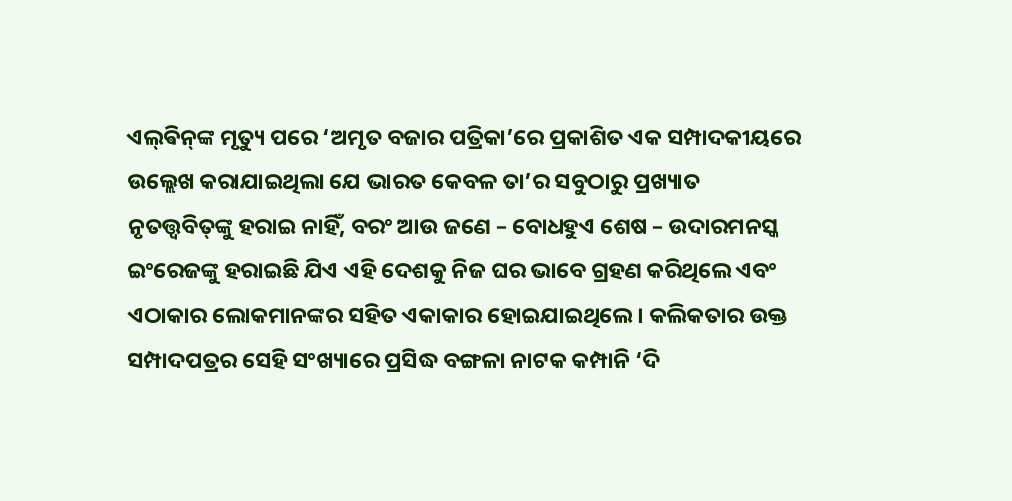ଏଲ୍‌ଵିନ୍‌ଙ୍କ ମୃତ୍ୟୁ ପରେ ‘ଅମୃତ ବଜାର ପତ୍ରିକା’ରେ ପ୍ରକାଶିତ ଏକ ସମ୍ପାଦକୀୟରେ ଉଲ୍ଲେଖ କରାଯାଇଥିଲା ଯେ ଭାରତ କେବଳ ତା’ର ସବୁଠାରୁ ପ୍ରଖ୍ୟାତ ନୃତତ୍ତ୍ବବିତ୍‌ଙ୍କୁ ହରାଇ ନାହିଁ, ବରଂ ଆଉ ଜଣେ – ବୋଧହୁଏ ଶେଷ – ଉଦାରମନସ୍କ ଇଂରେଜଙ୍କୁ ହରାଇଛି ଯିଏ ଏହି ଦେଶକୁ ନିଜ ଘର ଭାବେ ଗ୍ରହଣ କରିଥିଲେ ଏବଂ ଏଠାକାର ଲୋକମାନଙ୍କର ସହିତ ଏକାକାର ହୋଇଯାଇଥିଲେ। କଲିକତାର ଉକ୍ତ ସମ୍ପାଦପତ୍ରର ସେହି ସଂଖ୍ୟାରେ ପ୍ରସିଦ୍ଧ ବଙ୍ଗଳା ନାଟକ କମ୍ପାନି ‘ଦି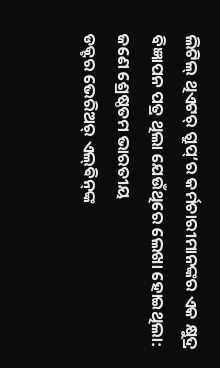ଲିଟିଲ୍ ଥିଏଟର୍‌ ଗ୍ରୁପ୍‌’ର କର୍ମଚାରୀମାନଙ୍କର ଏକ କ୍ଷୁଦ୍ର ବିଜ୍ଞାପନ ପତ୍ର ଥିଲା ଯେଉଁଥିରେ ଲେଖା ହୋଇଥିଲା:
ଜଣେ ଶ୍ରେଷ୍ଠତମ ଭାରତୀୟ
ଡକ୍ଟର ଭେରିଅର୍ ଏଲ୍‌ଵିନ୍‌ଙ୍କ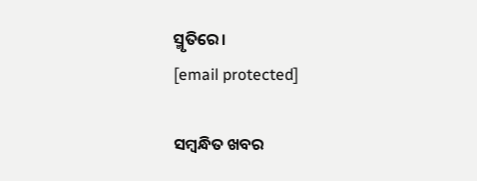ସ୍ମୃତିରେ।
[email protected]

ସମ୍ବନ୍ଧିତ ଖବର